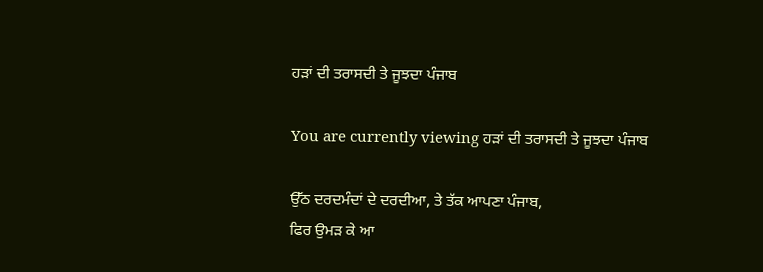ਹੜਾਂ ਦੀ ਤਰਾਸਦੀ ਤੇ ਜੂਝਦਾ ਪੰਜਾਬ

You are currently viewing ਹੜਾਂ ਦੀ ਤਰਾਸਦੀ ਤੇ ਜੂਝਦਾ ਪੰਜਾਬ

ਉੱਠ ਦਰਦਮੰਦਾਂ ਦੇ ਦਰਦੀਆ, ਤੇ ਤੱਕ ਆਪਣਾ ਪੰਜਾਬ,
ਫਿਰ ਉਮੜ ਕੇ ਆ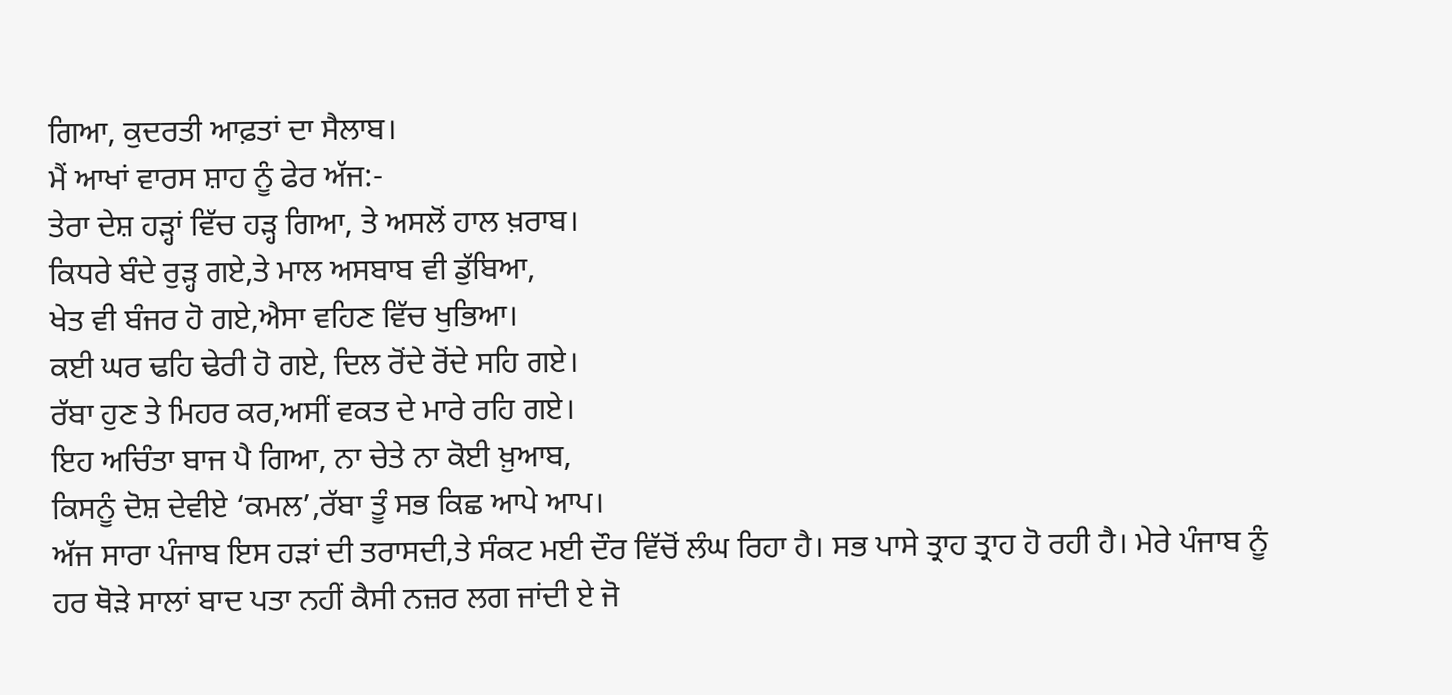ਗਿਆ, ਕੁਦਰਤੀ ਆਫ਼ਤਾਂ ਦਾ ਸੈਲਾਬ।
ਮੈਂ ਆਖਾਂ ਵਾਰਸ ਸ਼ਾਹ ਨੂੰ ਫੇਰ ਅੱਜ:-
ਤੇਰਾ ਦੇਸ਼ ਹੜ੍ਹਾਂ ਵਿੱਚ ਹੜ੍ਹ ਗਿਆ, ਤੇ ਅਸਲੋਂ ਹਾਲ ਖ਼ਰਾਬ।
ਕਿਧਰੇ ਬੰਦੇ ਰੁੜ੍ਹ ਗਏ,ਤੇ ਮਾਲ ਅਸਬਾਬ ਵੀ ਡੁੱਬਿਆ,
ਖੇਤ ਵੀ ਬੰਜਰ ਹੋ ਗਏ,ਐਸਾ ਵਹਿਣ ਵਿੱਚ ਖੁਭਿਆ।
ਕਈ ਘਰ ਢਹਿ ਢੇਰੀ ਹੋ ਗਏ, ਦਿਲ ਰੋਂਦੇ ਰੋਂਦੇ ਸਹਿ ਗਏ।
ਰੱਬਾ ਹੁਣ ਤੇ ਮਿਹਰ ਕਰ,ਅਸੀਂ ਵਕਤ ਦੇ ਮਾਰੇ ਰਹਿ ਗਏ।
ਇਹ ਅਚਿੰਤਾ ਬਾਜ ਪੈ ਗਿਆ, ਨਾ ਚੇਤੇ ਨਾ ਕੋਈ ਖ਼ੁਆਬ,
ਕਿਸਨੂੰ ਦੋਸ਼ ਦੇਵੀਏ ‘ਕਮਲ’,ਰੱਬਾ ਤੂੰ ਸਭ ਕਿਛ ਆਪੇ ਆਪ।
ਅੱਜ ਸਾਰਾ ਪੰਜਾਬ ਇਸ ਹੜਾਂ ਦੀ ਤਰਾਸਦੀ,ਤੇ ਸੰਕਟ ਮਈ ਦੌਰ ਵਿੱਚੋਂ ਲੰਘ ਰਿਹਾ ਹੈ। ਸਭ ਪਾਸੇ ਤ੍ਰਾਹ ਤ੍ਰਾਹ ਹੋ ਰਹੀ ਹੈ। ਮੇਰੇ ਪੰਜਾਬ ਨੂੰ ਹਰ ਥੋੜੇ ਸਾਲਾਂ ਬਾਦ ਪਤਾ ਨਹੀਂ ਕੈਸੀ ਨਜ਼ਰ ਲਗ ਜਾਂਦੀ ਏ ਜੋ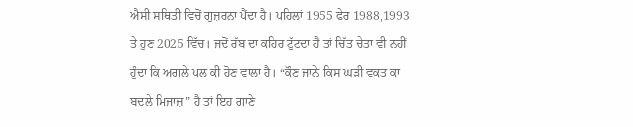ਐਸੀ ਸਥਿਤੀ ਵਿਚੋਂ ਗੁਜ਼ਰਨਾ ਪੈਂਦਾ ਹੈ। ਪਹਿਲਾਂ 1955 ਫੇਰ 1988,1993 ਤੇ ਹੁਣ 2025 ਵਿੱਚ। ਜਦੋਂ ਰੱਬ ਦਾ ਕਹਿਰ ਟੁੱਟਦਾ ਹੈ ਤਾਂ ਚਿੱਤ ਚੇਤਾ ਵੀ ਨਹੀਂ ਹੁੰਦਾ ਕਿ ਅਗਲੇ ਪਲ ਕੀ ਹੋਣ ਵਾਲਾ ਹੈ। “ਕੌਣ ਜਾਨੇ ਕਿਸ ਘੜੀ ਵਕਤ ਕਾ ਬਦਲੇ ਮਿਜਾਜ਼” ਹੈ ਤਾਂ ਇਹ ਗਾਣੇ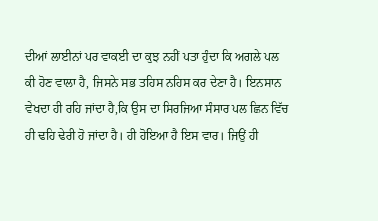ਦੀਆਂ ਲਾਈਨਾਂ ਪਰ ਵਾਕਈ ਦਾ ਕੁਝ ਨਹੀਂ ਪਤਾ ਹੁੰਦਾ ਕਿ ਅਗਲੇ ਪਲ ਕੀ ਹੋਣ ਵਾਲਾ ਹੈ, ਜਿਸਨੇ ਸਭ ਤਹਿਸ ਨਹਿਸ ਕਰ ਦੇਣਾ ਹੈ। ਇਨਸਾਨ ਵੇਖਦਾ ਹੀ ਰਹਿ ਜਾਂਦਾ ਹੈ,ਕਿ ਉਸ ਦਾ ਸਿਰਜਿਆ ਸੰਸਾਰ ਪਲ ਛਿਨ ਵਿੱਚ ਹੀ ਢਹਿ ਢੇਰੀ ਹੋ ਜਾਂਦਾ ਹੈ। ਹੀ ਹੋਇਆ ਹੈ ਇਸ ਵਾਰ। ਜਿਉਂ ਹੀ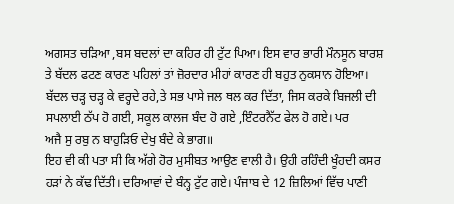ਅਗਸਤ ਚੜਿਆ ,ਬਸ ਬਦਲਾਂ ਦਾ ਕਹਿਰ ਹੀ ਟੁੱਟ ਪਿਆ। ਇਸ ਵਾਰ ਭਾਰੀ ਮੌਨਸੂਨ ਬਾਰਸ਼ ਤੇ ਬੱਦਲ ਫਟਣ ਕਾਰਣ ਪਹਿਲਾਂ ਤਾਂ ਜ਼ੋਰਦਾਰ ਮੀਹਾਂ ਕਾਰਣ ਹੀ ਬਹੁਤ ਨੁਕਸਾਨ ਹੋਇਆ। ਬੱਦਲ ਚੜ੍ਹ ਚੜ੍ਹ ਕੇ ਵਰ੍ਹਦੇ ਰਹੇ,ਤੇ ਸਭ ਪਾਸੇ ਜਲ ਥਲ ਕਰ ਦਿੱਤਾ, ਜਿਸ ਕਰਕੇ ਬਿਜਲੀ ਦੀ ਸਪਲਾਈ ਠੱਪ ਹੋ ਗਈ, ਸਕੂਲ ਕਾਲਜ ਬੰਦ ਹੋ ਗਏ ,ਇੰਟਰਨੈੱਟ ਫੇਲ ਹੋ ਗਏ। ਪਰ
ਅਜੈ ਸੁ ਰਬੁ ਨ ਬਾਹੁੜਿਓ ਦੇਖੁ ਬੰਦੇ ਕੇ ਭਾਗ॥
ਇਹ ਵੀ ਕੀ ਪਤਾ ਸੀ ਕਿ ਅੱਗੇ ਹੋਰ ਮੁਸੀਬਤ ਆਉਣ ਵਾਲੀ ਹੈ। ਉਹੀ ਰਹਿੰਦੀ ਖੂੰਹਦੀ ਕਸਰ ਹੜਾਂ ਨੇ ਕੱਢ ਦਿੱਤੀ। ਦਰਿਆਵਾਂ ਦੇ ਬੰਨ੍ਹ ਟੁੱਟ ਗਏ। ਪੰਜਾਬ ਦੇ 12 ਜ਼ਿਲਿਆਂ ਵਿੱਚ ਪਾਣੀ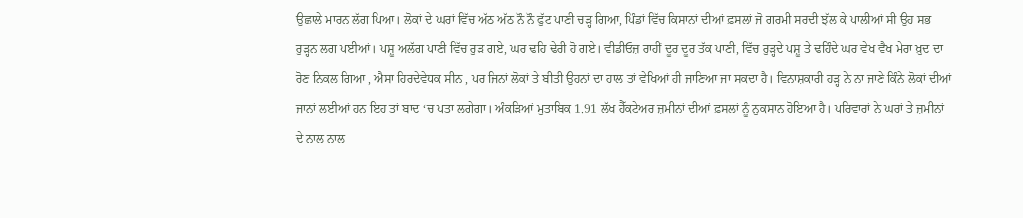ਉਛਾਲੇ ਮਾਰਨ ਲੱਗ ਪਿਆ। ਲੋਕਾਂ ਦੇ ਘਰਾਂ ਵਿੱਚ ਅੱਠ ਅੱਠ ਨੌ ਨੌ ਫੁੱਟ ਪਾਣੀ ਚੜ੍ਹ ਗਿਆ, ਪਿੰਡਾਂ ਵਿੱਚ ਕਿਸਾਨਾਂ ਦੀਆਂ ਫ਼ਸਲਾਂ ਜੋ ਗਰਮੀ ਸਰਦੀ ਝੱਲ ਕੇ ਪਾਲੀਆਂ ਸੀ ਉਹ ਸਭ ਰੁੜ੍ਹਨ ਲਗ ਪਈਆਂ। ਪਸ਼ੂ ਅਲੱਗ ਪਾਣੀ ਵਿੱਚ ਰੁੜ ਗਏ, ਘਰ ਢਹਿ ਢੇਰੀ ਹੋ ਗਏ। ਵੀਡੀਓਜ਼ ਰਾਹੀਂ ਦੂਰ ਦੂਰ ਤੱਕ ਪਾਣੀ, ਵਿੱਚ ਰੁੜ੍ਹਦੇ ਪਸ਼ੂ ਤੇ ਢਹਿੰਦੇ ਘਰ ਵੇਖ ਵੈਖ ਮੇਰਾ ਖ਼ੁਦ ਦਾ ਰੋਣ ਨਿਕਲ ਗਿਆ , ਐਸਾ ਹਿਰਦੇਵੇਧਕ ਸੀਨ , ਪਰ ਜਿਨਾਂ ਲੋਕਾਂ ਤੇ ਬੀਤੀ ਉਹਨਾਂ ਦਾ ਹਾਲ ਤਾਂ ਵੇਖਿਆਂ ਹੀ ਜਾਣਿਆ ਜਾ ਸਕਦਾ ਹੈ। ਵਿਨਾਸ਼ਕਾਰੀ ਹੜ੍ਹ ਨੇ ਨਾ ਜਾਣੇ ਕਿੰਨੇ ਲੋਕਾਂ ਦੀਆਂ ਜਾਨਾਂ ਲਈਆਂ ਹਨ ਇਹ ਤਾਂ ਬਾਦ ‘ਚ ਪਤਾ ਲਗੇਗਾ। ਅੰਕੜਿਆਂ ਮੁਤਾਬਿਕ 1.91 ਲੱਖ ਹੈੱਕਟੇਅਰ ਜ਼ਮੀਨਾਂ ਦੀਆਂ ਫ਼ਸਲਾਂ ਨੂੰ ਨੁਕਸਾਨ ਹੋਇਆ ਹੈ। ਪਰਿਵਾਰਾਂ ਨੇ ਘਰਾਂ ਤੇ ਜ਼ਮੀਨਾਂ ਦੇ ਨਾਲ ਨਾਲ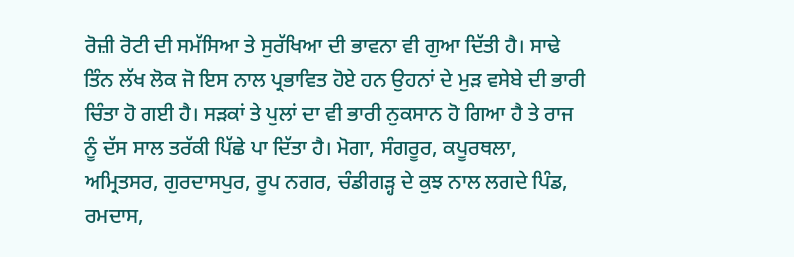ਰੋਜ਼ੀ ਰੋਟੀ ਦੀ ਸਮੱਸਿਆ ਤੇ ਸੁਰੱਖਿਆ ਦੀ ਭਾਵਨਾ ਵੀ ਗੁਆ ਦਿੱਤੀ ਹੈ। ਸਾਢੇ ਤਿੰਨ ਲੱਖ ਲੋਕ ਜੋ ਇਸ ਨਾਲ ਪ੍ਰਭਾਵਿਤ ਹੋਏ ਹਨ ਉਹਨਾਂ ਦੇ ਮੁੜ ਵਸੇਬੇ ਦੀ ਭਾਰੀ ਚਿੰਤਾ ਹੋ ਗਈ ਹੈ। ਸੜਕਾਂ ਤੇ ਪੁਲਾਂ ਦਾ ਵੀ ਭਾਰੀ ਨੁਕਸਾਨ ਹੋ ਗਿਆ ਹੈ ਤੇ ਰਾਜ ਨੂੰ ਦੱਸ ਸਾਲ ਤਰੱਕੀ ਪਿੱਛੇ ਪਾ ਦਿੱਤਾ ਹੈ। ਮੋਗਾ, ਸੰਗਰੂਰ, ਕਪੂਰਥਲਾ, ਅਮ੍ਰਿਤਸਰ, ਗੁਰਦਾਸਪੁਰ, ਰੂਪ ਨਗਰ, ਚੰਡੀਗੜ੍ਹ ਦੇ ਕੁਝ ਨਾਲ ਲਗਦੇ ਪਿੰਡ, ਰਮਦਾਸ,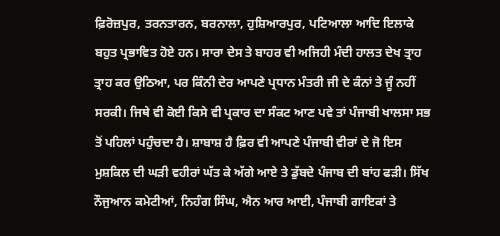ਫ਼ਿਰੋਜ਼ਪੁਰ, ਤਰਨਤਾਰਨ, ਬਰਨਾਲਾ, ਹੁਸ਼ਿਆਰਪੁਰ, ਪਟਿਆਲਾ ਆਦਿ ਇਲਾਕੇ ਬਹੁਤ ਪ੍ਰਭਾਵਿਤ ਹੋਏ ਹਨ। ਸਾਰਾ ਦੇਸ ਤੇ ਬਾਹਰ ਵੀ ਅਜਿਹੀ ਮੰਦੀ ਹਾਲਤ ਦੇਖ ਤ੍ਰਾਹ ਤ੍ਰਾਹ ਕਰ ਉਠਿਆ, ਪਰ ਕਿੰਨੀ ਦੇਰ ਆਪਣੇ ਪ੍ਰਧਾਨ ਮੰਤਰੀ ਜੀ ਦੇ ਕੰਨਾਂ ਤੇ ਜੂੰ ਨਹੀਂ ਸਰਕੀ। ਜਿਥੇ ਵੀ ਕੋਈ ਕਿਸੇ ਵੀ ਪ੍ਰਕਾਰ ਦਾ ਸੰਕਟ ਆਣ ਪਵੇ ਤਾਂ ਪੰਜਾਬੀ ਖਾਲਸਾ ਸਭ ਤੋਂ ਪਹਿਲਾਂ ਪਹੁੰਚਦਾ ਹੈ। ਸ਼ਾਬਾਸ਼ ਹੈ ਫ਼ਿਰ ਵੀ ਆਪਣੇ ਪੰਜਾਬੀ ਵੀਰਾਂ ਦੇ ਜੋ ਇਸ ਮੁਸ਼ਕਿਲ ਦੀ ਘੜੀ ਵਹੀਰਾਂ ਘੱਤ ਕੇ ਅੱਗੇ ਆਏ ਤੇ ਡੁੱਬਦੇ ਪੰਜਾਬ ਦੀ ਬਾਂਹ ਫੜੀ। ਸਿੱਖ ਨੌਜੁਆਨ ਕਮੇਟੀਆਂ, ਨਿਹੰਗ ਸਿੰਘ, ਐਨ ਆਰ ਆਈ, ਪੰਜਾਬੀ ਗਾਇਕਾਂ ਤੇ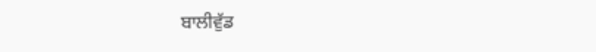ਬਾਲੀਵੁੱਡ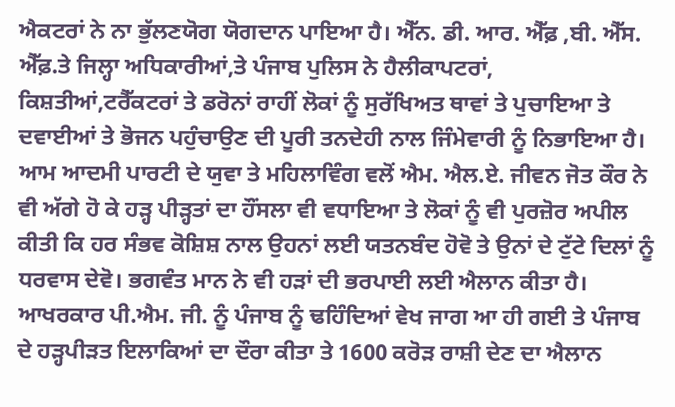ਐਕਟਰਾਂ ਨੇ ਨਾ ਭੁੱਲਣਯੋਗ ਯੋਗਦਾਨ ਪਾਇਆ ਹੈ। ਐੱਨ. ਡੀ. ਆਰ. ਐੱਫ਼ ,ਬੀ. ਐੱਸ. ਐੱਫ਼.ਤੇ ਜਿਲ੍ਹਾ ਅਧਿਕਾਰੀਆਂ,ਤੇ ਪੰਜਾਬ ਪੁਲਿਸ ਨੇ ਹੈਲੀਕਾਪਟਰਾਂ, ਕਿਸ਼ਤੀਆਂ,ਟਰੈੱਕਟਰਾਂ ਤੇ ਡਰੋਨਾਂ ਰਾਹੀਂ ਲੋਕਾਂ ਨੂੰ ਸੁਰੱਖਿਅਤ ਥਾਵਾਂ ਤੇ ਪੁਚਾਇਆ ਤੇ ਦਵਾਈਆਂ ਤੇ ਭੋਜਨ ਪਹੁੰਚਾਉਣ ਦੀ ਪੂਰੀ ਤਨਦੇਹੀ ਨਾਲ ਜਿੰਮੇਵਾਰੀ ਨੂੰ ਨਿਭਾਇਆ ਹੈ। ਆਮ ਆਦਮੀ ਪਾਰਟੀ ਦੇ ਯੁਵਾ ਤੇ ਮਹਿਲਾਵਿੰਗ ਵਲੋਂ ਐਮ. ਐਲ.ਏ. ਜੀਵਨ ਜੋਤ ਕੌਰ ਨੇ ਵੀ ਅੱਗੇ ਹੋ ਕੇ ਹੜ੍ਹ ਪੀੜ੍ਹਤਾਂ ਦਾ ਹੌਂਸਲਾ ਵੀ ਵਧਾਇਆ ਤੇ ਲੋਕਾਂ ਨੂੰ ਵੀ ਪੁਰਜ਼ੋਰ ਅਪੀਲ ਕੀਤੀ ਕਿ ਹਰ ਸੰਭਵ ਕੋਸ਼ਿਸ਼ ਨਾਲ ਉਹਨਾਂ ਲਈ ਯਤਨਬੰਦ ਹੋਵੋ ਤੇ ਉਨਾਂ ਦੇ ਟੁੱਟੇ ਦਿਲਾਂ ਨੂੰ ਧਰਵਾਸ ਦੇਵੋ। ਭਗਵੰਤ ਮਾਨ ਨੇ ਵੀ ਹੜਾਂ ਦੀ ਭਰਪਾਈ ਲਈ ਐਲਾਨ ਕੀਤਾ ਹੈ। ਆਖਰਕਾਰ ਪੀ.ਐਮ. ਜੀ. ਨੂੰ ਪੰਜਾਬ ਨੂੰ ਢਹਿੰਦਿਆਂ ਵੇਖ ਜਾਗ ਆ ਹੀ ਗਈ ਤੇ ਪੰਜਾਬ ਦੇ ਹੜ੍ਹਪੀੜਤ ਇਲਾਕਿਆਂ ਦਾ ਦੌਰਾ ਕੀਤਾ ਤੇ 1600 ਕਰੋੜ ਰਾਸ਼ੀ ਦੇਣ ਦਾ ਐਲਾਨ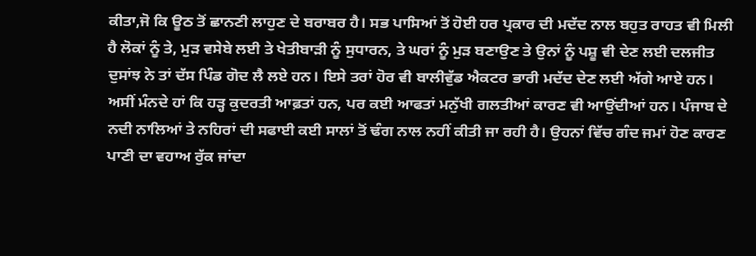ਕੀਤਾ,ਜੋ ਕਿ ਊਠ ਤੋਂ ਛਾਨਣੀ ਲਾਹੁਣ ਦੇ ਬਰਾਬਰ ਹੈ। ਸਭ ਪਾਸਿਆਂ ਤੋਂ ਹੋਈ ਹਰ ਪ੍ਰਕਾਰ ਦੀ ਮਦੱਦ ਨਾਲ ਬਹੁਤ ਰਾਹਤ ਵੀ ਮਿਲੀ ਹੈ ਲੋਕਾਂ ਨੂੰ ਤੇ, ਮੁੜ ਵਸੇਬੇ ਲਈ ਤੇ ਖੇਤੀਬਾੜੀ ਨੂੰ ਸੁਧਾਰਨ, ਤੇ ਘਰਾਂ ਨੂੰ ਮੁੜ ਬਣਾਉਣ ਤੇ ਉਨਾਂ ਨੂੰ ਪਸ਼ੂ ਵੀ ਦੇਣ ਲਈ ਦਲਜੀਤ ਦੁਸਾਂਝ ਨੇ ਤਾਂ ਦੱਸ ਪਿੰਡ ਗੋਦ ਲੈ ਲਏ ਹਨ। ਇਸੇ ਤਰਾਂ ਹੋਰ ਵੀ ਬਾਲੀਵੁੱਡ ਐਕਟਰ ਭਾਰੀ ਮਦੱਦ ਦੇਣ ਲਈ ਅੱਗੇ ਆਏ ਹਨ। ਅਸੀਂ ਮੰਨਦੇ ਹਾਂ ਕਿ ਹੜ੍ਹ ਕੁਦਰਤੀ ਆਫ਼ਤਾਂ ਹਨ, ਪਰ ਕਈ ਆਫਤਾਂ ਮਨੁੱਖੀ ਗਲਤੀਆਂ ਕਾਰਣ ਵੀ ਆਉਂਦੀਆਂ ਹਨ। ਪੰਜਾਬ ਦੇ ਨਦੀ ਨਾਲਿਆਂ ਤੇ ਨਹਿਰਾਂ ਦੀ ਸਫਾਈ ਕਈ ਸਾਲਾਂ ਤੋਂ ਢੰਗ ਨਾਲ ਨਹੀਂ ਕੀਤੀ ਜਾ ਰਹੀ ਹੈ। ਉਹਨਾਂ ਵਿੱਚ ਗੰਦ ਜਮਾਂ ਹੋਣ ਕਾਰਣ ਪਾਣੀ ਦਾ ਵਹਾਅ ਰੁੱਕ ਜਾਂਦਾ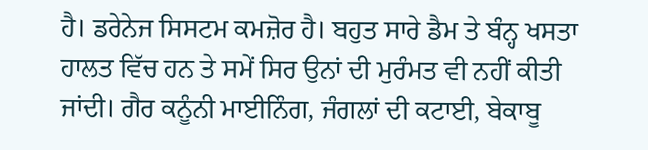ਹੈ। ਡਰੇਨੇਜ ਸਿਸਟਮ ਕਮਜ਼ੋਰ ਹੈ। ਬਹੁਤ ਸਾਰੇ ਡੈਮ ਤੇ ਬੰਨ੍ਹ ਖਸਤਾ ਹਾਲਤ ਵਿੱਚ ਹਨ ਤੇ ਸਮੇਂ ਸਿਰ ਉਨਾਂ ਦੀ ਮੁਰੰਮਤ ਵੀ ਨਹੀਂ ਕੀਤੀ ਜਾਂਦੀ। ਗੈਰ ਕਨੂੰਨੀ ਮਾਈਨਿੰਗ, ਜੰਗਲਾਂ ਦੀ ਕਟਾਈ, ਬੇਕਾਬੂ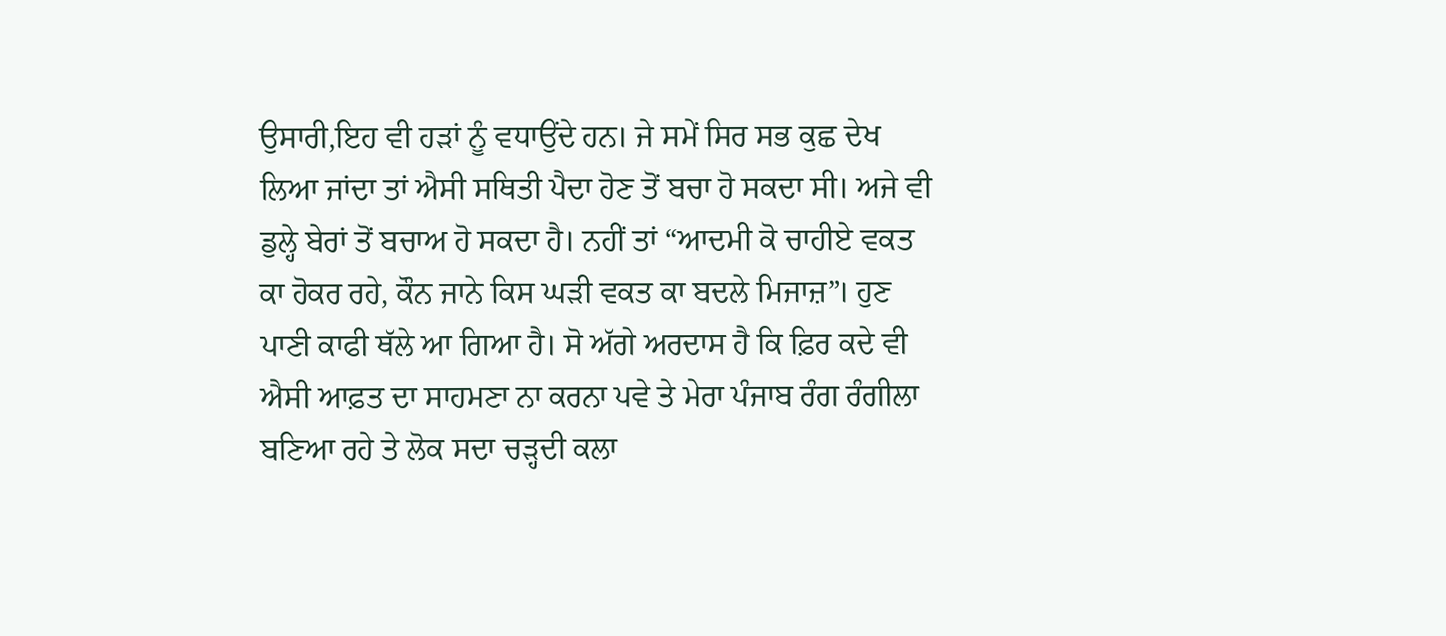ਉਸਾਰੀ,ਇਹ ਵੀ ਹੜਾਂ ਨੂੰ ਵਧਾਉਂਦੇ ਹਨ। ਜੇ ਸਮੇਂ ਸਿਰ ਸਭ ਕੁਛ ਦੇਖ ਲਿਆ ਜਾਂਦਾ ਤਾਂ ਐਸੀ ਸਥਿਤੀ ਪੈਦਾ ਹੋਣ ਤੋਂ ਬਚਾ ਹੋ ਸਕਦਾ ਸੀ। ਅਜੇ ਵੀ ਡੁਲ੍ਹੇ ਬੇਰਾਂ ਤੋਂ ਬਚਾਅ ਹੋ ਸਕਦਾ ਹੈ। ਨਹੀਂ ਤਾਂ “ਆਦਮੀ ਕੋ ਚਾਹੀਏ ਵਕਤ ਕਾ ਹੋਕਰ ਰਹੇ, ਕੌਨ ਜਾਨੇ ਕਿਸ ਘੜੀ ਵਕਤ ਕਾ ਬਦਲੇ ਮਿਜਾਜ਼”। ਹੁਣ ਪਾਣੀ ਕਾਫੀ ਥੱਲੇ ਆ ਗਿਆ ਹੈ। ਸੋ ਅੱਗੇ ਅਰਦਾਸ ਹੈ ਕਿ ਫ਼ਿਰ ਕਦੇ ਵੀ ਐਸੀ ਆਫ਼ਤ ਦਾ ਸਾਹਮਣਾ ਨਾ ਕਰਨਾ ਪਵੇ ਤੇ ਮੇਰਾ ਪੰਜਾਬ ਰੰਗ ਰੰਗੀਲਾ ਬਣਿਆ ਰਹੇ ਤੇ ਲੋਕ ਸਦਾ ਚੜ੍ਹਦੀ ਕਲਾ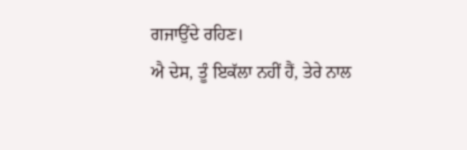ਗਜਾਉਂਦੇ ਰਹਿਣ।
ਐ ਦੇਸ, ਤੂੰ ਇਕੱਲਾ ਨਹੀਂ ਹੈਂ, ਤੇਰੇ ਨਾਲ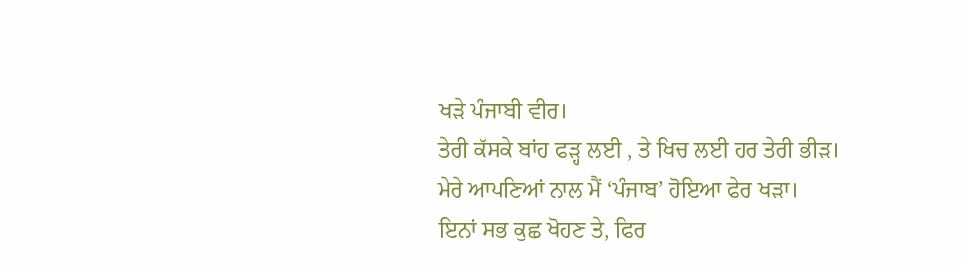ਖੜੇ ਪੰਜਾਬੀ ਵੀਰ।
ਤੇਰੀ ਕੱਸਕੇ ਬਾਂਹ ਫੜ੍ਹ ਲਈ , ਤੇ ਖਿਚ ਲਈ ਹਰ ਤੇਰੀ ਭੀੜ।
ਮੇਰੇ ਆਪਣਿਆਂ ਨਾਲ ਮੈਂ ‘ਪੰਜਾਬ’ ਹੋਇਆ ਫੇਰ ਖੜਾ।
ਇਨਾਂ ਸਭ ਕੁਛ ਖੋਹਣ ਤੇ, ਫਿਰ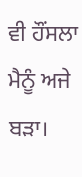ਵੀ ਹੌਂਸਲਾ ਮੈਨੂੰ ਅਜੇ ਬੜਾ।